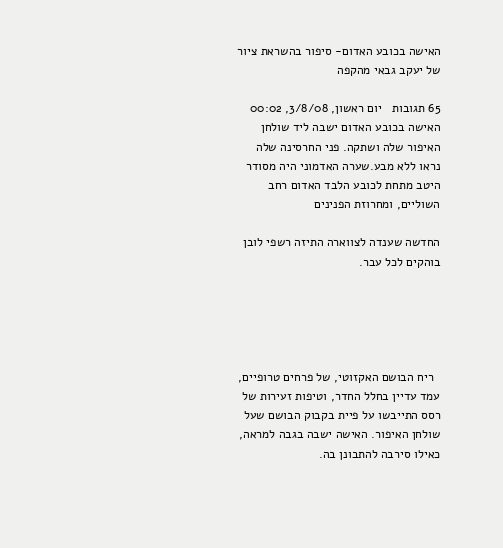האישה בכובע האדום- סיפור בהשראת ציור של יעקב גבאי מהקפה

65 תגובות   יום ראשון, 3/8/08, 00:02
האישה בכובע האדום ישבה ליד שולחן האיפור שלה ושתקה. פני החרסינה שלה נראו ללא מבע.שערה האדמוני היה מסודר היטב מתחת לכובע הלבד האדום רחב השוליים, ומחרוזת הפנינים

החדשה שענדה לצווארה התיזה רשפי לובן בוהקים לכל עבר.





  ריח הבושם האקזוטי, של פרחים טרופיים, עמד עדיין בחלל החדר, וטיפות זעירות של רסס התייבשו על פיית בקבוק הבושם שעל שולחן האיפור. האישה ישבה בגבה למראה, כאילו סירבה להתבונן בה.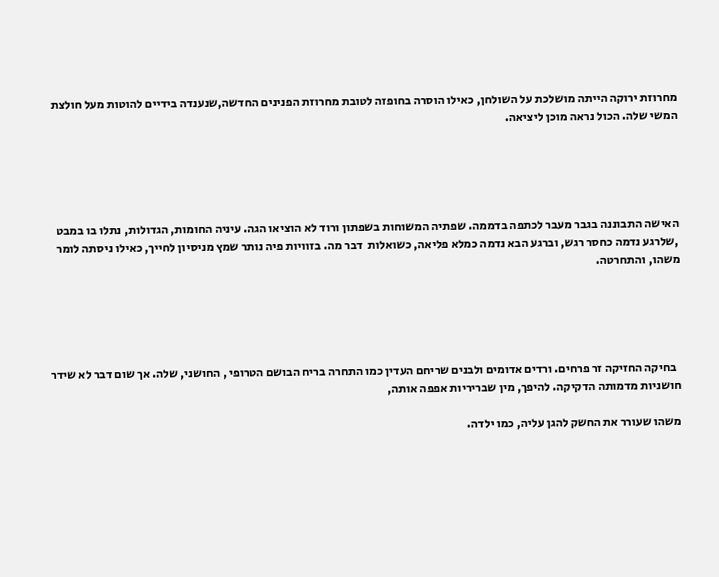מחרוזת ירוקה הייתה מושלכת על השולחן, כאילו הוסרה בחופזה לטובת מחרוזת הפנינים החדשה,שנענדה בידיים להוטות מעל חולצת המשי שלה. הכול נראה מוכן ליציאה.





האישה התבוננה בגבר מעבר לכתפה בדממה. שפתיה המשוחות בשפתון ורוד לא הוציאו הגה. עיניה החומות, הגדולות, נתלו בו במבט ,שלרגע נדמה כחסר רגש, וברגע הבא נדמה כמלא פליאה, כשואלות  דבר מה. בזוויות פיה נותר שמץ מניסיון לחייך, כאילו ניסתה לומר משהו, והתחרטה.





  בחיקה החזיקה זר פרחים. ורדים אדומים ולבנים שריחם העדין כמו התחרה בריח הבושם הטרופי , החושני, שלה. אך שום דבר לא שידר חושניות מדמותה הדקיקה. להיפך, מין שבריריות אפפה אותה,

משהו שעורר את החשק להגן עליה, כמו ילדה.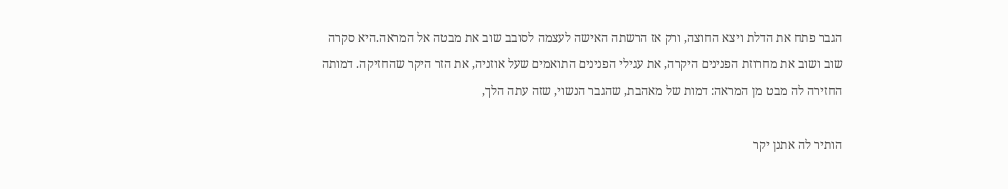הגבר פתח את הדלת ויצא החוצה, ורק אז הרשתה האישה לעצמה לסובב שוב את מבטה אל המראה.היא סקרה שוב ושוב את מחרוזת הפנינים היקרה, את עגילי הפנינים התואמים שעל אוזניה, את הזר היקר שהחזיקה. דמותה החזירה לה מבט מן המראה: דמות של מאהבת, שהגבר הנשוי, שזה עתה הלך,

הותיר לה אתנן יקר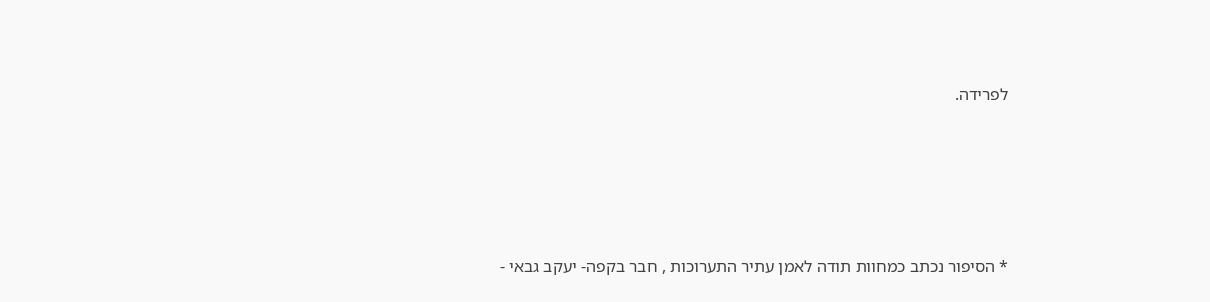לפרידה.





* הסיפור נכתב כמחוות תודה לאמן עתיר התערוכות , חבר בקפה- יעקב גבאי -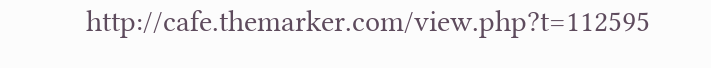http://cafe.themarker.com/view.php?t=112595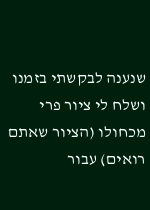שנענה לבקשתי בזמנו ושלח לי ציור פרי מכחולו (הציור שאתם רואים) עבור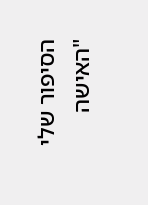הסיפור שלי "האישה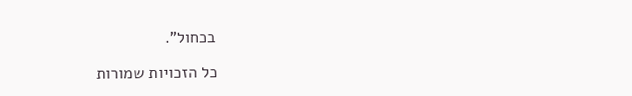בכחול".

כל הזכויות שמורות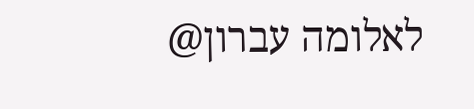לאלומה עברון@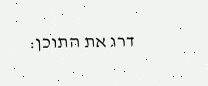דרג את התוכן: